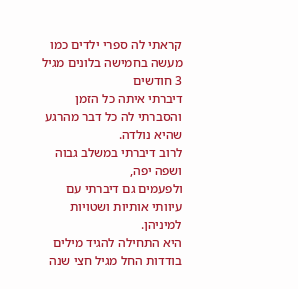קראתי לה ספרי ילדים כמו מעשה בחמישה בלונים מגיל 3 חודשים
דיברתי איתה כל הזמן והסברתי לה כל דבר מהרגע שהיא נולדה.
לרוב דיברתי במשלב גבוה ושפה יפה,
ולפעמים גם דיברתי עם עיוותי אותיות ושטויות למיניהן.
היא התחילה להגיד מילים בודדות החל מגיל חצי שנה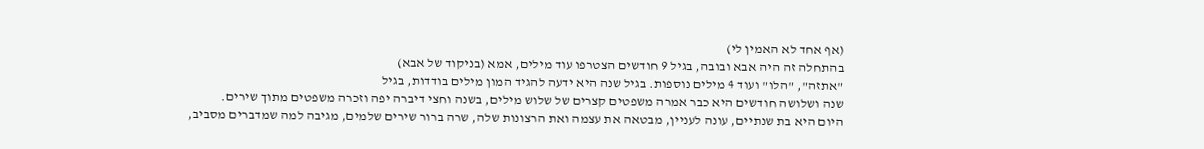(אף אחד לא האמין לי)
בהתחלה זה היה אבא ובובה, בגיל 9 חודשים הצטרפו עוד מילים, אמא (בניקוד של אבא)
"אתזה", "הלו" ועוד 4 מילים נוספות. בגיל שנה היא ידעה להגיד המון מילים בודדות, בגיל
שנה ושלושה חודשים היא כבר אמרה משפטים קצרים של שלוש מילים, בשנה וחצי דיברה יפה וזכרה משפטים מתוך שירים.
היום היא בת שנתיים, עונה לעניין, מבטאה את עצמה ואת הרצונות שלה, שרה ברור שירים שלמים, מגיבה למה שמדברים מסביב,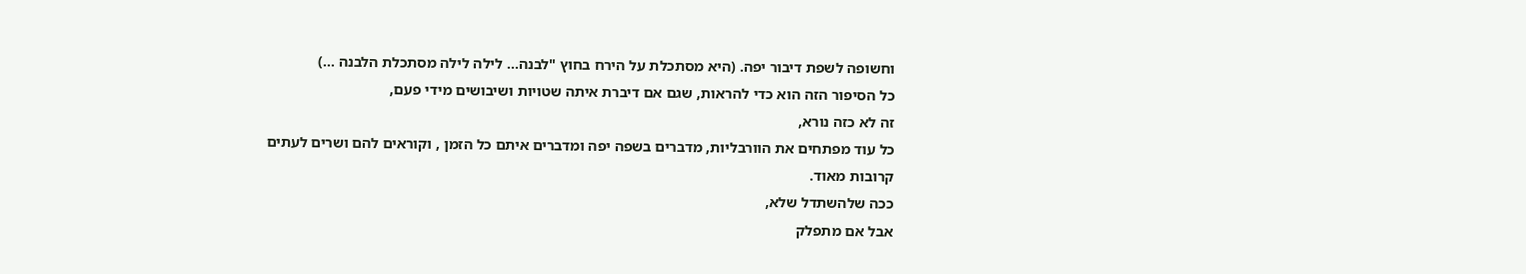וחשופה לשפת דיבור יפה. (היא מסתכלת על הירח בחוץ "לבנה... לילה לילה מסתכלת הלבנה ...)
כל הסיפור הזה הוא כדי להראות, שגם אם דיברת איתה שטויות ושיבושים מידי פעם,
זה לא כזה נורא,
כל עוד מפתחים את הוורבליות, מדברים בשפה יפה ומדברים איתם כל הזמן , וקוראים להם ושרים לעתים קרובות מאוד.
ככה שלהשתדל שלא,
אבל אם מתפלק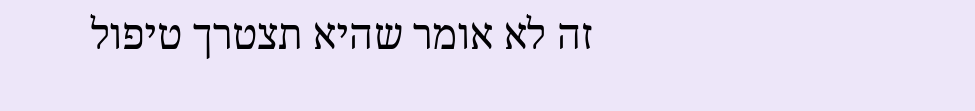זה לא אומר שהיא תצטרך טיפול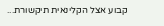קבוע אצל הקלינאית תיקשורת...